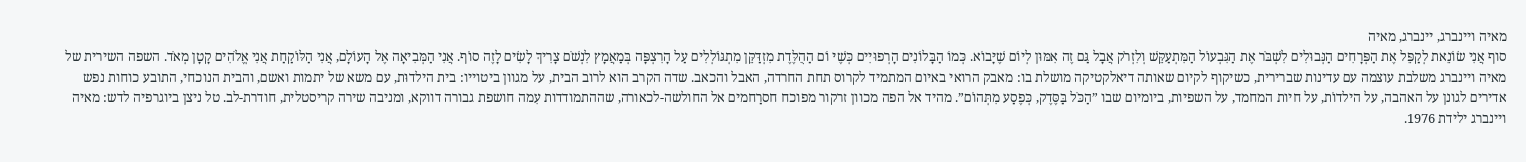מאיה ויינברג, יינברג, מאיה
סוף אֲנִי שׂוֹנֵאת לְקַפֵּל אֶת הַפְּרָחִים הַנְּבוּלִים לִשְׁבֹּר אֶת הַגִּבְעוֹל הַמִּתְעַקֵּשׁ וְלִזְרֹק אֲבָל גַּם זֶה אִמּוּן לְיוֹם שֶׁיָּבוֹא. כְּמוֹ הַבָּלוֹנִים הָרְפוּיִים כְּשֶׁיּ וֹם הַהֻלֶּדֶת מִזְדַּקֵּן מִתְגּוֹלְלִים עַל הָרִצְפָּה בְּמַאֲמָץ לִנְשֹׁם צָרִיךְ לָשִׂים לָזֶה סוֹף. אֲנִי הַמְּבִיאָה אֶל הָעוֹלָם, אֲנִי הַלּוֹקַחַת אֲנִי אֱלֹהִים קָטָן מְאֹד. השפה השירית של מאיה ויינברג משלבת עוצמה עם עדינות שברירית, כשיקוף לקיום שאותה דיאלקטיקה מושלת בו: מאבק הרואי באיום המתמיד לקרוס תחת החרדה, האבל והכאב. שדה הקרב הוא לרוב הבית, על מגוון ביטוייו: בית הילדוּת, עם משא של יתמות ואשם, והבית הנוכחי, התובע כוחות נפש אדירים לגונן על האהבה, על הילדוֹת, על חיות המחמד, על השפיות, ביומיום שבו ”הַכֹּל בַּסֶּדֶק, כְּפֶסַע מִתְּהוֹם”. מהיד אל הפה מכוון זרקור מפוכח חסרַחמים אל החולשה-לכאורה, שההתמודדות עִמה חושפת גבורה דווקא, ומניבה שירה קריסטלית, חודרת-לב. טל ניצן ביוגרפיה לדש: מאיה ויינברג ילידת 1976.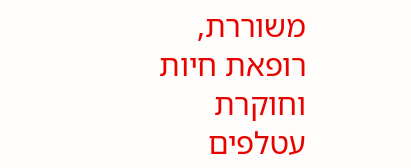משוררת, רופאת חיות וחוקרת עטלפים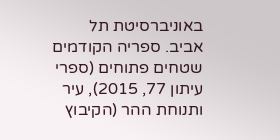באוניברסיטת תל אביב. ספריה הקודמים שטחים פתוחים (ספרי עיתון 77, 2015), עיר ותנוחת ההר (הקיבוץ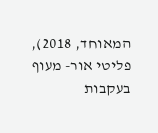המאוחד, 2018), פליטי אור- מעוף בעקבות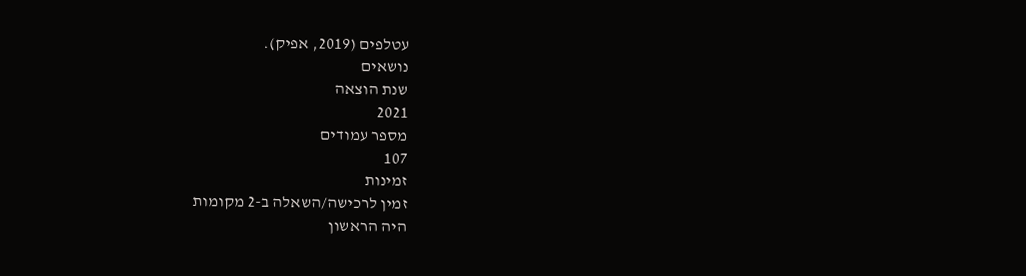עטלפים (2019, אפיק).
נושאים
שנת הוצאה
2021
מספר עמודים
107
זמינות
זמין לרכישה/השאלה ב-2 מקומות
היה הראשון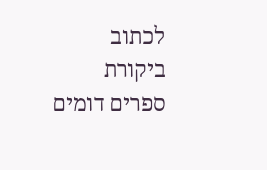לכתוב ביקורת
ספרים דומים